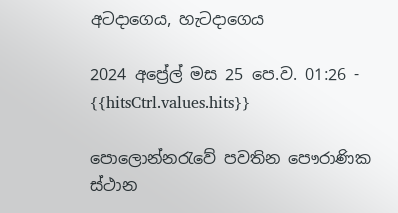අටදාගෙය, හැටදාගෙය

2024 අප්‍රේල් මස 25 පෙ.ව. 01:26 - {{hitsCtrl.values.hits}}

පොලොන්නරැවේ පවතින පෞරාණික ස්ථාන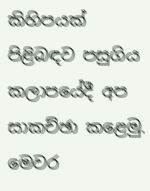කිහිපයක් පිළිබඳව පසුගිය කලාපයේදී අප සාකච්ඡා කළෙමු. මෙවර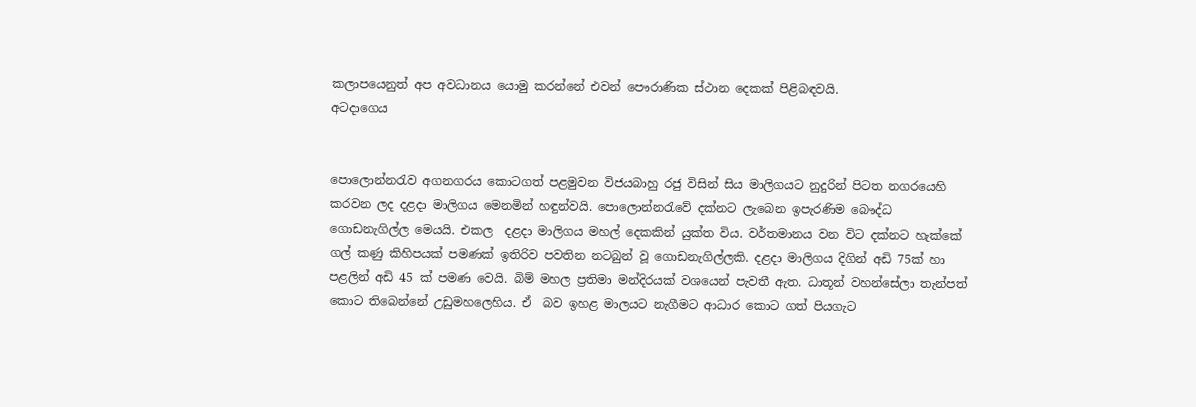කලාපයෙනුත් අප අවධානය යොමු කරන්නේ එවන් පෞරාණික ස්ථාන දෙකක් පිළිබඳවයි.
අටදාගෙය


පොලොන්නරැව අගනගරය කොටගත් පළමුවන විජයබාහු රජු විසින් සිය මාලිගයට නුදුරින් පිටත නගරයෙහි කරවන ලද දළදා මාලිගය මෙනමින් හඳුන්වයි. පොලොන්නරැවේ දක්නට ලැබෙන ඉපැරණිම බෞද්ධ ගොඩනැගිල්ල මෙයයි. එකල  දළදා මාලිගය මහල් දෙකකින් යුක්ත විය. වර්තමානය වන විට දක්නට හැක්කේ ගල් කණු කිහිපයක් පමණක් ඉතිරිව පවතින නටබුන් වූ ගොඩනැගිල්ලකි. දළදා මාලිගය දිගින් අඩි 75ක් හා පළලින් අඩි 45 ක් පමණ වෙයි. බිම් මහල ප්‍රතිමා මන්දිරයක් වශයෙන් පැවතී ඇත. ධාතූන් වහන්සේලා තැන්පත් කොට තිබෙන්නේ උඩුමහලෙහිය. ඒ  බව ඉහළ මාලයට නැගීමට ආධාර කොට ගත් පියගැට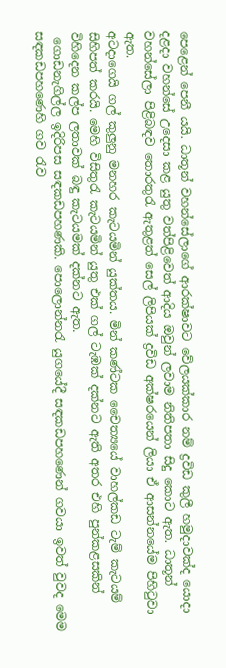පෙළෙන් පෙනී යයි. ධාතූන් වහන්සේලාගේ ආරක්ෂාවට වේලයක්කාර නම් ද්‍රවිඩ කුලී හමුදාවක්ද යොදා දළදා වහන්සේ උදෙසා කළ යුතු වත්පිළිවෙත් ආදිය ඔවුන් ලවාම නිතිපතා සිදු කොට ඇත. ධාතූන් වහන්සේලා පිළිබඳව තොරතුරැ ඇතුළත් සෙල් ලිපියක් ද්‍රවිඩ අක්ෂරයෙන් ලියා ඒ ආසන්නයේම පිහිටුවා ඇත.
අටදාගෙයි ගල් කුලුනු මනහර කැටයමින් යුක්තය. මින් කණ්ටක චෛත්‍යයේ වාහල්කඩ ටැම් කැටයම් සිහිපත් කරයි. මෙහි විසිතුරැ කැටයමින් යුතු එක් ගල් ටැඹක් දක්නට ඇති අතර එහි පුන්කළසකින් විහිදෙන කල්ප ලතාවක් බඳු කැටයමක් දක්නට ඇත.
 ගොඩනැගිල්ල ඉදිරිපස සඳකඩපහණකි. පොලොන්නරැ යුගයේදී සඳකඩපහණෙන් ගවයා ඉවත් වුවද මෙම සඳකඩපහණෙහි ගව රැව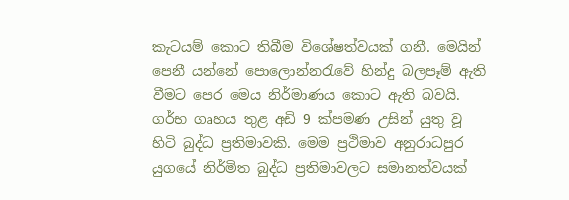කැටයම් කොට තිබීම විශේෂත්වයක් ගනී. මෙයින් පෙනී යන්නේ පොලොන්නරැවේ හින්දු බලපෑම් ඇති වීමට පෙර මෙය නිර්මාණය කොට ඇති බවයි. ගර්භ ගෘහය තුළ අඩි 9 ක්පමණ උසින් යුතු වූ හිටි බුද්ධ ප්‍රතිමාවකි. මෙම ප්‍රථිමාව අනුරාධපුර යුගයේ නිර්මිත බුද්ධ ප්‍රතිමාවලට සමානත්වයක්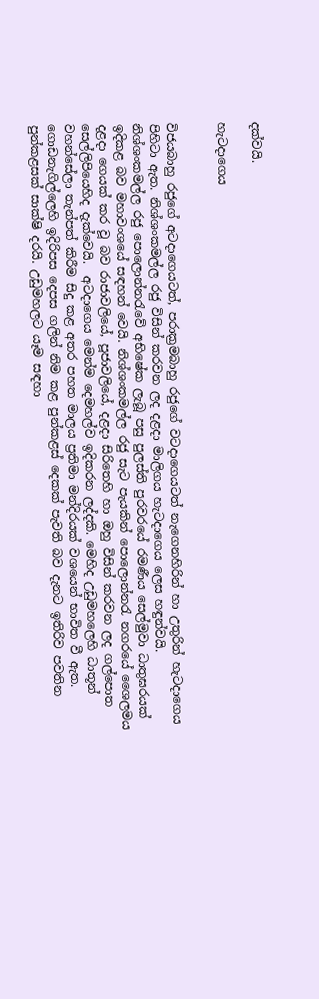දක්වයි.

හැටදාගෙය


විජයබාහු රජුගේ අටදාගෙයටත්, පරාක්‍රමබාහු රජුගේ වටදාගෙයටත් නැගෙනහිරින් හා උතුරින් හැටදාගෙය පිහිටා ඇත. නිශ්ශංකමල්ල රජු විසින් කරවන ලද දළදා මාලිගය හැටදාගෙය ලෙස හඳුන්වයි. නිශ්ශංකමල්ල රජු පොලොන්නරැවේ අභිෂේක ලැබූ පසු පුලස්ති පුරවරයේ රමණීය සෙල්මුවා ධාතුඝරයක් ඉදිකළ බව මහාවංශයේ සඳහන් වෙයි. නිශ්ශංකමල්ල රජු සැට පැයකින් පොලොන්නරැ නගරයේ ශෛලමය දළදා ගෙයක් කර වූ බව රාජාවලියේ, පූජාවලියේ, දළදා සිරිතෙහි හා ඔහු විසින් කරවන ලද ගල්පොත සෙල්ලිපියෙහිද දැක්වෙයි.  අටදාගෙය මෙන්ම දෙමහල්ව ඉදිකරන ලද්දකි. මෙහිද උඩුමහලෙහි ධාතූන් වහන්සේලා තැන්පත් කිරීම සිදු කළ අතර පහත මාලය ප්‍රතිමා මන්දිරයක් වශයෙන් භාවිත වී ඇත.
ගොඩනැගිල්ලෙහි ඉදිරිපස දෙපස ගලින් නිම කළ පුන්කළස් දෙකක් පැවති බව දැනට ඉතිරිව පවතින පුන්කළසක් සාක්ෂි දරයි. උඩුමහලට යෑම සඳහා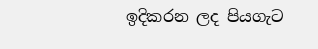ඉදිකරන ලද පියගැට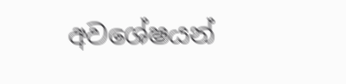අවශේෂයන්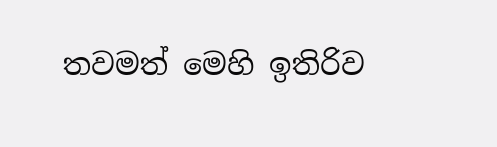තවමත් මෙහි ඉතිරිව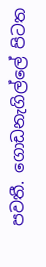පවතී. ගොඩනැගිල්ලේ පිටත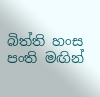බිත්ති හංස පංති මඟින්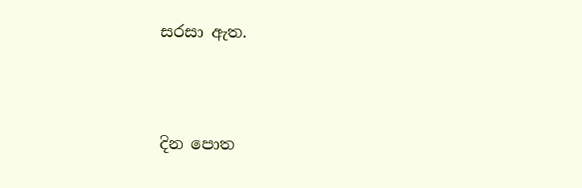සරසා ඇත.



දින පොත